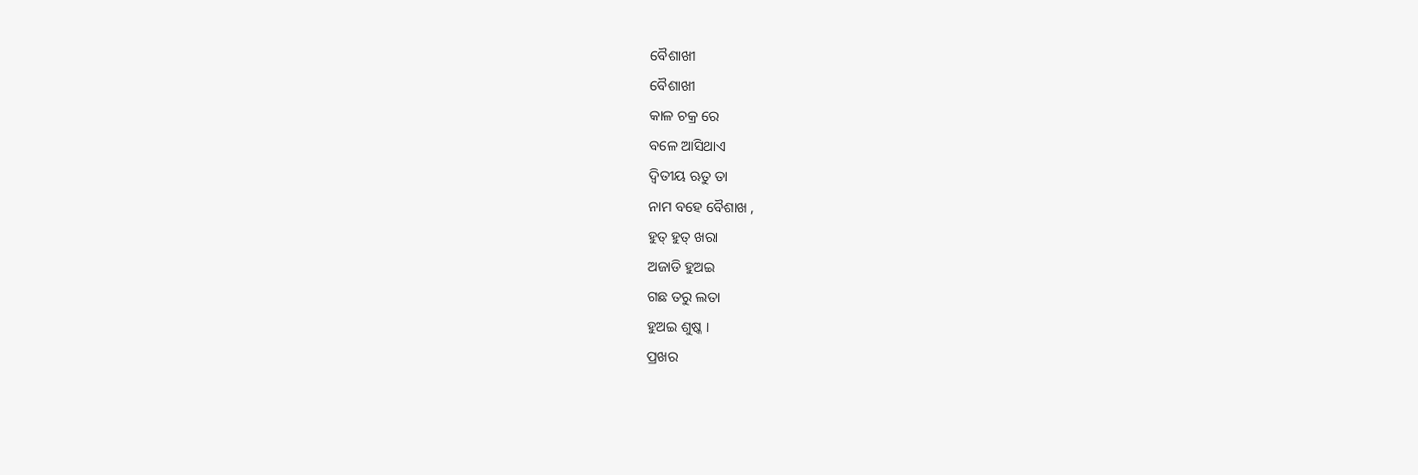ବୈଶାଖୀ
ବୈଶାଖୀ
କାଳ ଚକ୍ର ରେ
ବଳେ ଆସିଥାଏ
ଦ୍ଵିତୀୟ ଋତୁ ତା
ନାମ ବହେ ବୈଶାଖ ,
ହୁତ୍ ହୁତ୍ ଖରା
ଅଜାଡି ହୁଅଇ
ଗଛ ତରୁ ଲତା
ହୁଅଇ ଶୁଷ୍କ ।
ପ୍ରଖର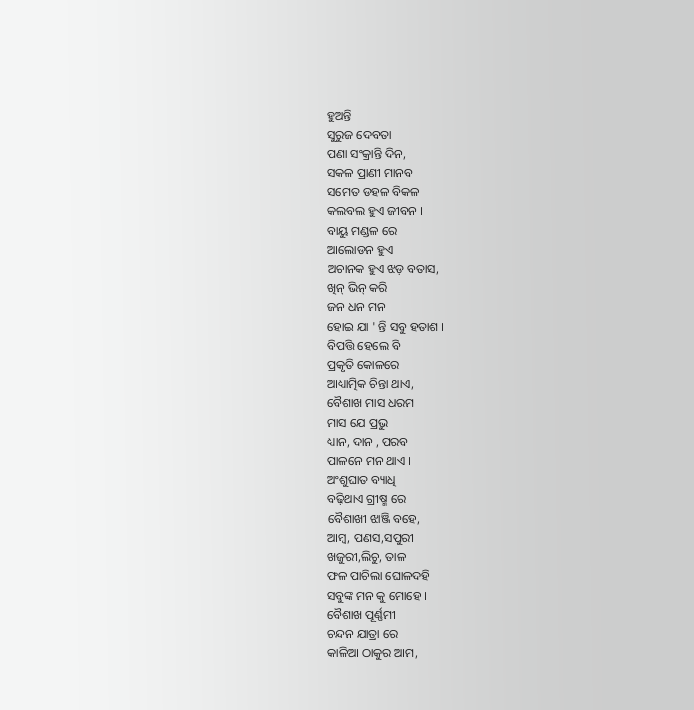ହୁଅନ୍ତି
ସୁରୁଜ ଦେବତା
ପଣା ସଂକ୍ରାନ୍ତି ଦିନ,
ସକଳ ପ୍ରାଣୀ ମାନବ
ସମେତ ଡହଳ ବିକଳ
କଲବଲ ହୁଏ ଜୀବନ ।
ବାୟୁ ମଣ୍ଡଳ ରେ
ଆଲୋଡନ ହୁଏ
ଅଚାନକ ହୁଏ ଝଡ଼ ବତାସ,
ଖିନ୍ ଭିନ୍ କରି
ଜନ ଧନ ମନ
ହୋଇ ଯା ' ନ୍ତି ସବୁ ହତାଶ ।
ବିପତ୍ତି ହେଲେ ବି
ପ୍ରକୃତି କୋଳରେ
ଆଧ୍ୟାତ୍ମିକ ଚିନ୍ତା ଥାଏ,
ବୈଶାଖ ମାସ ଧରମ
ମାସ ଯେ ପ୍ରଭୁ
ଧ୍ୟାନ, ଦାନ , ପରବ
ପାଳନେ ମନ ଥାଏ ।
ଅଂଶୁଘାତ ବ୍ୟାଧି
ବଢ଼ିଥାଏ ଗ୍ରୀଷ୍ମ ରେ
ବୈଶାଖୀ ଝାଞ୍ଜି ବହେ,
ଆମ୍ବ, ପଣସ,ସପୁରୀ
ଖଜୁରୀ,ଲିଚୁ, ତାଳ
ଫଳ ପାଚିଲା ଘୋଳଦହି
ସବୁଙ୍କ ମନ କୁ ମୋହେ ।
ବୈଶାଖ ପୂର୍ଣ୍ଣମୀ
ଚନ୍ଦନ ଯାତ୍ରା ରେ
କାଳିଆ ଠାକୁର ଆମ,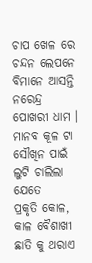ଚାପ ଖେଳ ରେ
ଚନ୍ଦନ ଲେପନେ
ବିମାନେ ଆସନ୍ତି
ନରେନ୍ଦ୍ର ପୋଖରୀ ଧାମ ।
ମାନବ କୂଳ ଟା
ସୌଖିନ ପାଇଁ
ଲୁଟି ଚାଲିଲା ଯେତେ
ପ୍ରକୃତି କୋଳ,
କାଳ ବୈଶାଖୀ
ଛାତି କୁ ଥରାଏ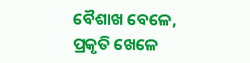ବୈଶାଖ ବେଳେ,
ପ୍ରକୃତି ଖେଳେ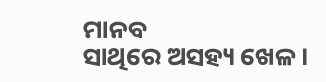ମାନବ
ସାଥିରେ ଅସହ୍ୟ ଖେଳ ।